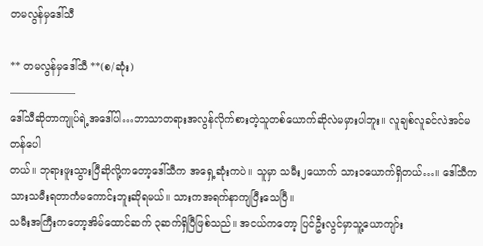တမလွန်မှဒေါ်သီ

** တမလွန်မှဒေါ်သီ **(စ/ဆုံး)
——––———–
ဒေါ်သီဆိုတာကျုပ်ရဲ့အဒေါ်ပါ…ဘာသာတရားအလွန်လိုက်စားတဲ့သူတစ်ယောက်ဆိုလဲမမှားပါဘူး။ လူချစ်လူခင်လဲအင်မတန်ပေါ
တယ်။ ဘုရားဖူးသွားပြီဆိုလို့ကတော့ဒေါ်သီက အရှေ့ဆုံးကပဲ။ သူမှာ သမီး၂ယောက် သား၁ယောက်ရှိတယ်…။ ဒေါ်သီက သားသမီးရတာကံမကောင်းဘူးဆိုရမယ်။ သားကအရက်နာကျပြီးသေပြီ။
သမီးအကြီးကတော့အိမ်ထောင်ဆက် ၃ဆက်ရှိပြီဖြစ်သည်။ အငယ်ကတော့ ပြင်ဦးလွင်မှာသူ့ယောကျာ်း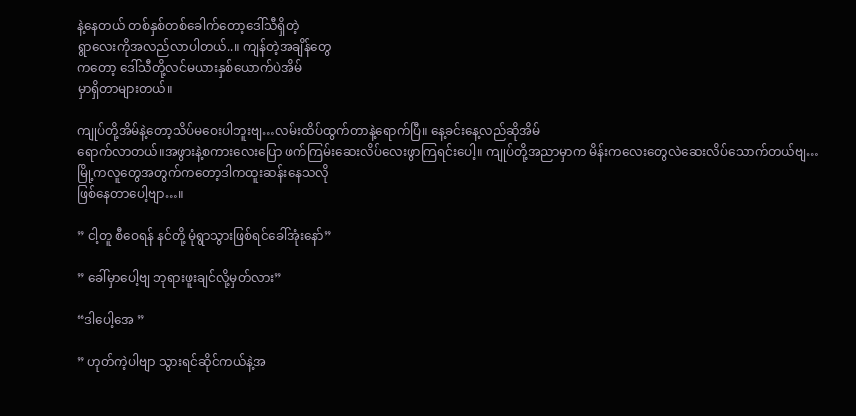နဲ့နေတယ် တစ်နှစ်တစ်ခေါက်တော့ဒေါ်သီရှိတဲ့
ရွာလေးကိုအလည်လာပါတယ်..။ ကျန်တဲ့အချိန်တွေ
ကတော့ ဒေါ်သီတို့လင်မယားနှစ်ယောက်ပဲအိမ်
မှာရှိတာများတယ်။

ကျုပ်တို့အိမ်နဲ့တော့သိပ်မဝေးပါဘူးဗျ…လမ်းထိပ်ထွက်တာနဲ့ရောက်ပြီ။ နေ့ခင်းနေ့လည်ဆိုအိမ်
ရောက်လာတယ်။အဖွားနဲ့စကားလေးပြော ဖက်ကြမ်းဆေးလိပ်လေးဖွာကြရင်းပေါ့။ ကျုပ်တို့အညာမှာက မိန်းကလေးတွေလဲဆေးလိပ်သောက်တယ်ဗျ…
မြို့ကလူတွေအတွက်ကတော့ဒါကထူးဆန်းနေသလို
ဖြစ်နေတာပေါ့ဗျာ…။

” ငါ့တူ စီဝေရန် နင်တို့ မုံရွာသွားဖြစ်ရင်ခေါ်အုံးနော်”

” ခေါ်မှာပေါ့ဗျ ဘုရားဖူးချင်လို့မှတ်လား”

“ဒါပေါ့အေ ”

” ဟုတ်ကဲ့ပါဗျာ သွားရင်ဆိုင်ကယ်နဲ့အ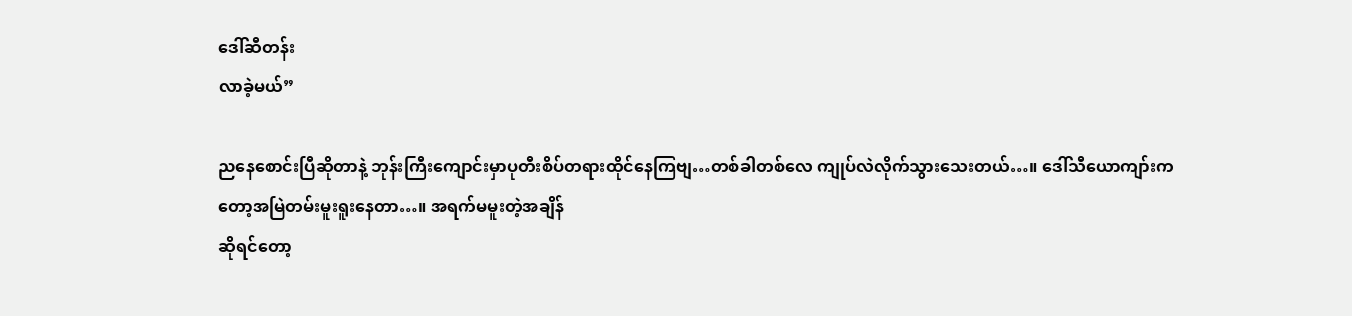ဒေါ်ဆီတန်း
လာခဲ့မယ်”

ညနေစောင်းပြီဆိုတာနဲ့ ဘုန်းကြီးကျောင်းမှာပုတီးစိပ်တရားထိုင်နေကြဗျ…တစ်ခါတစ်လေ ကျုပ်လဲလိုက်သွားသေးတယ်…။ ဒေါ်သီယောကျာ်းက
တော့အမြဲတမ်းမူးရူးနေတာ…။ အရက်မမူးတဲ့အချိန်
ဆိုရင်တော့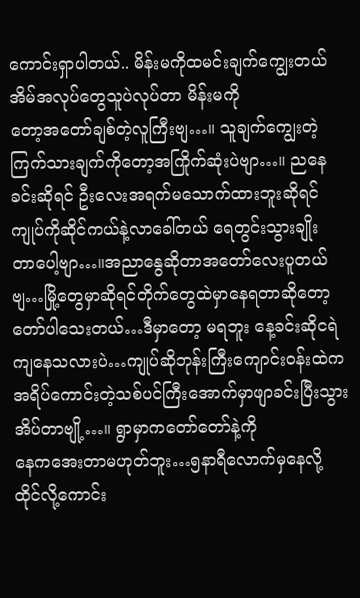ကောင်းရှာပါတယ်.. မိန်းမကိုထမင်းချက်ကျွေးတယ် အိမ်အလုပ်တွေသူပဲလုပ်တာ မိန်းမကို
တော့အတော်ချစ်တဲ့လူကြီးဗျ…။ သူချက်ကျွေးတဲ့
ကြက်သားချက်ကိုတော့အကြိုက်ဆုံးပဲဗျာ…။ ညနေ
ခင်းဆိုရင် ဦးလေးအရက်မသောက်ထားဘူးဆိုရင်
ကျုပ်ကိုဆိုင်ကယ်နဲ့လာခေါ်တယ် ရေတွင်းသွားချိုး
တာပေါ့ဗျာ…။အညာနွေဆိုတာအတော်လေးပူတယ်
ဗျ…မြို့တွေမှာဆိုရင်တိုက်တွေထဲမှာနေရတာဆိုတော့တော်ပါသေးတယ်…ဒီမှာတော့ မရဘူး နေ့ခင်းဆိုငရဲကျနေသလားပဲ…ကျုပ်ဆိုဘုန်းကြီးကျောင်းဝန်းထဲက အရိပ်ကောင်းတဲ့သစ်ပင်ကြီးအောက်မှာဖျာခင်းပြီးသွားအိပ်တာဗျို့…။ ရွာမှာကတော်တော်နဲ့ကို
နေကအေးတာမဟုတ်ဘူး…၅နာရီလောက်မှနေလို့
ထိုင်လို့ကောင်း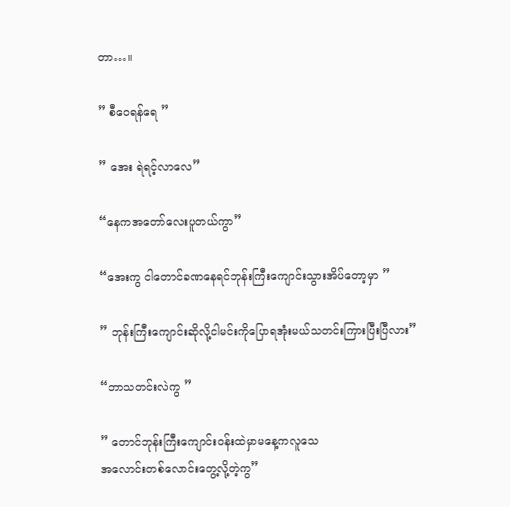တာ…။

” စီဝေရန်ရေ ”

” အေး ရဲရင့်လာလေ”

“နေကအတော်လေးပူတယ်ကွာ”

“အေးကွ ငါတောင်ခဏနေရင်ဘုန်းကြီးကျောင်းသွားအိပ်တော့မှာ ”

” ဘုန်းကြီးကျောင်းဆိုလို့ငါမင်းကိုပြောရအုံးမယ်သတင်းကြားပြီးပြီလား”

“ဘာသတင်းလဲကွ ”

” တောင်ဘုန်းကြီးကျောင်းဝန်းထဲမှာမနေ့ကလူသေ
အလောင်းတစ်လောင်းတွေ့လို့တဲ့ကွ”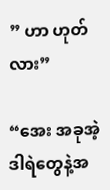” ဟာ ဟုတ်လား”

“အေး အခုအဲ့ဒါရဲတွေနဲ့အ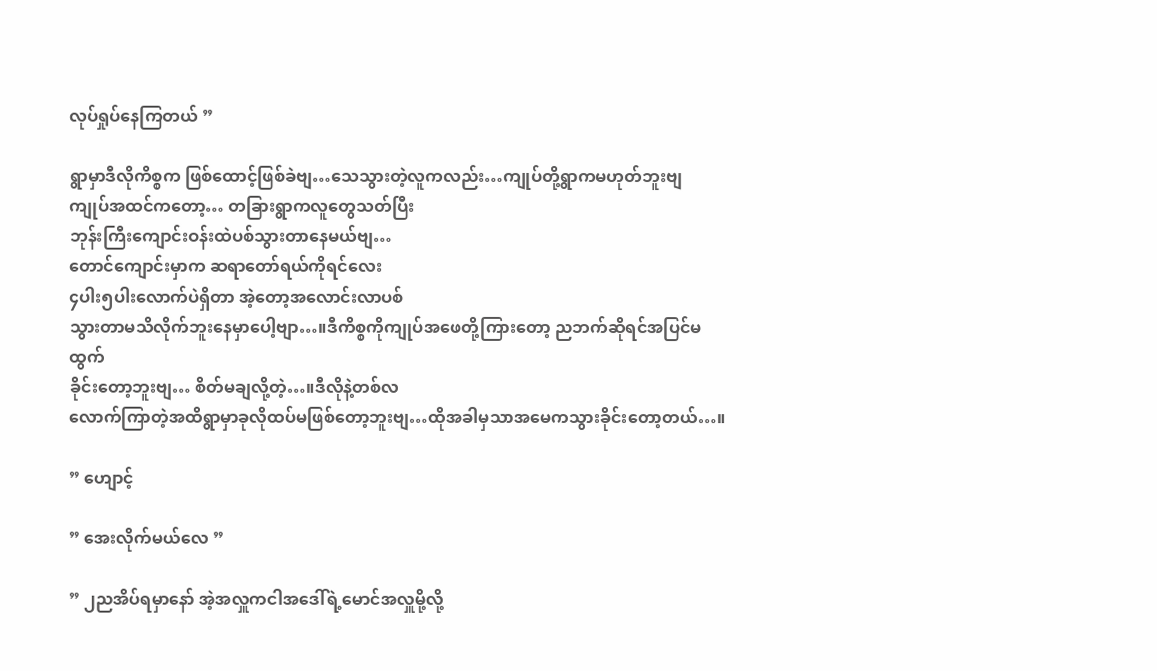လုပ်ရှုပ်နေကြတယ် ”

ရွာမှာဒီလိုကိစ္စက ဖြစ်ထောင့်ဖြစ်ခဲဗျ…သေသွားတဲ့လူကလည်း…ကျုပ်တို့ရွာကမဟုတ်ဘူးဗျ
ကျုပ်အထင်ကတော့… တခြားရွာကလူတွေသတ်ပြီး
ဘုန်းကြီးကျောင်းဝန်းထဲပစ်သွားတာနေမယ်ဗျ…
တောင်ကျောင်းမှာက ဆရာတော်ရယ်ကိုရင်လေး
၄ပါး၅ပါးလောက်ပဲရှိတာ အဲ့တော့အလောင်းလာပစ်
သွားတာမသိလိုက်ဘူးနေမှာပေါ့ဗျာ…။ဒီကိစ္စကိုကျုပ်အဖေတို့ကြားတော့ ညဘက်ဆိုရင်အပြင်မထွက်
ခိုင်းတော့ဘူးဗျ… စိတ်မချလို့တဲ့…။ဒီလိုနဲ့တစ်လ
လောက်ကြာတဲ့အထိရွာမှာခုလိုထပ်မဖြစ်တော့ဘူးဗျ…ထိုအခါမှသာအမေကသွားခိုင်းတော့တယ်…။

” ဟျောင့်

” အေးလိုက်မယ်လေ ”

” ၂ညအိပ်ရမှာနော် အဲ့အလှူကငါအဒေါ်ရဲ့မောင်အလှူမို့လို့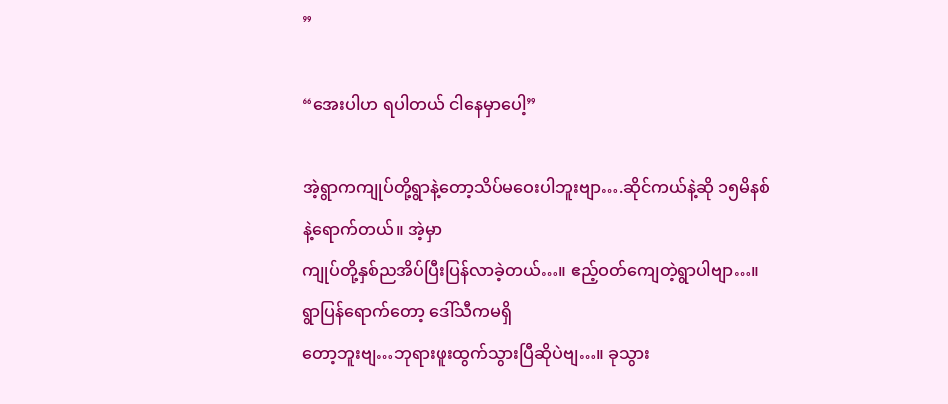”

“အေးပါဟ ရပါတယ် ငါနေမှာပေါ့”

အဲ့ရွာကကျုပ်တို့ရွာနဲ့တော့သိပ်မဝေးပါဘူးဗျာ….ဆိုင်ကယ်နဲ့ဆို ၁၅မိနစ်နဲ့ရောက်တယ်။ အဲ့မှာ
ကျုပ်တို့နှစ်ညအိပ်ပြီးပြန်လာခဲ့တယ်…။ ဧည့်ဝတ်ကျေတဲ့ရွာပါဗျာ…။ ရွာပြန်ရောက်တော့ ဒေါ်သီကမရှိ
တော့ဘူးဗျ…ဘုရားဖူးထွက်သွားပြီဆိုပဲဗျ…။ ခုသွား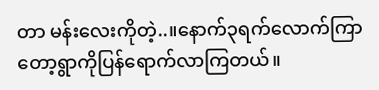တာ မန်းလေးကိုတဲ့..။နောက်၃ရက်လောက်ကြာတော့ရွာကိုပြန်ရောက်လာကြတယ်။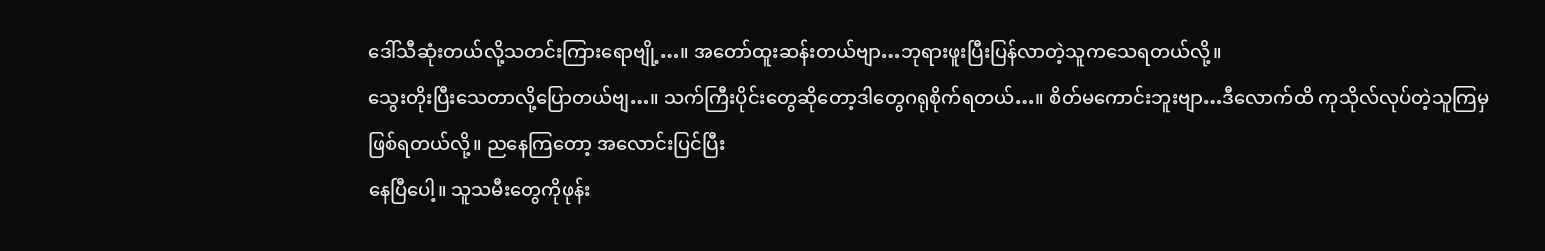ဒေါ်သီဆုံးတယ်လို့သတင်းကြားရောဗျို့…။ အတော်ထူးဆန်းတယ်ဗျာ…ဘုရားဖူးပြီးပြန်လာတဲ့သူကသေရတယ်လို့။
သွေးတိုးပြီးသေတာလို့ပြောတယ်ဗျ…။ သက်ကြီးပိုင်းတွေဆိုတော့ဒါတွေဂရုစိုက်ရတယ်…။ စိတ်မကောင်းဘူးဗျာ…ဒီလောက်ထိ ကုသိုလ်လုပ်တဲ့သူကြမှ
ဖြစ်ရတယ်လို့။ ညနေကြတော့ အလောင်းပြင်ပြီး
နေပြီပေါ့။ သူသမီးတွေကိုဖုန်း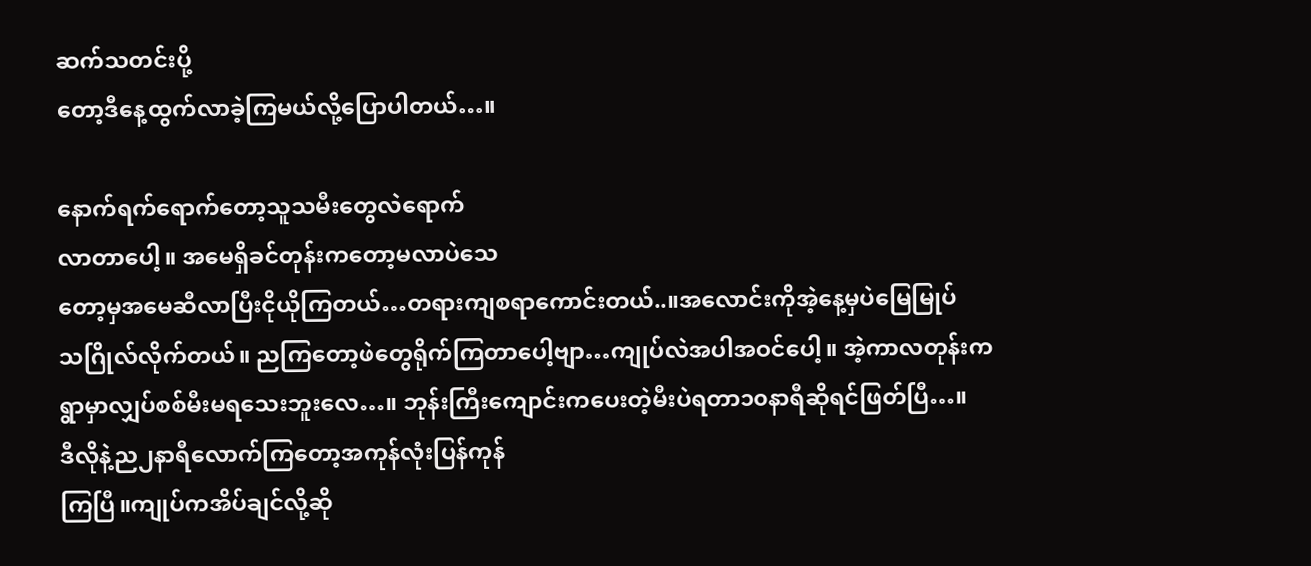ဆက်သတင်းပို့
တော့ဒီနေ့ထွက်လာခဲ့ကြမယ်လို့ပြောပါတယ်…။

နောက်ရက်ရောက်တော့သူသမီးတွေလဲရောက်
လာတာပေါ့။ အမေရှိခင်တုန်းကတော့မလာပဲသေ
တော့မှအမေဆီလာပြီးငိုယိုကြတယ်…တရားကျစရာကောင်းတယ်..။အလောင်းကိုအဲ့နေ့မှပဲမြေမြုပ်
သဂြိုလ်လိုက်တယ်။ ညကြတော့ဖဲတွေရိုက်ကြတာပေါ့ဗျာ…ကျုပ်လဲအပါအဝင်ပေါ့။ အဲ့ကာလတုန်းက
ရွာမှာလျှပ်စစ်မီးမရသေးဘူးလေ…။ ဘုန်းကြီးကျောင်းကပေးတဲ့မီးပဲရတာ၁၀နာရီဆိုရင်ဖြတ်ပြီ…။
ဒီလိုနဲ့ည၂နာရီလောက်ကြတော့အကုန်လုံးပြန်ကုန်
ကြပြီ။ကျုပ်ကအိပ်ချင်လို့ဆို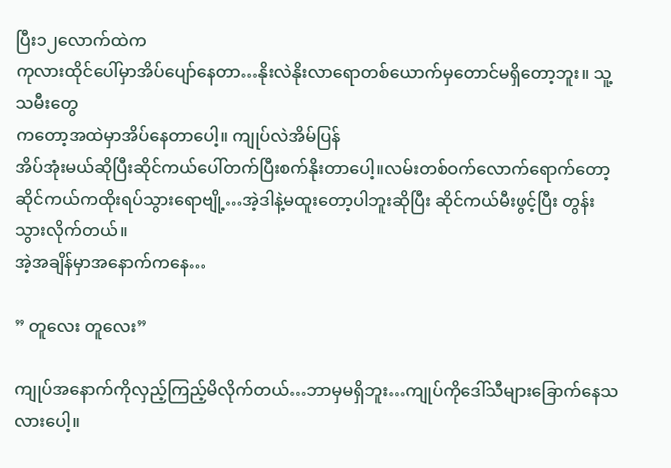ပြီး၁၂လောက်ထဲက
ကုလားထိုင်ပေါ်မှာအိပ်ပျော်နေတာ…နိုးလဲနိုးလာရောတစ်ယောက်မှတောင်မရှိတော့ဘူး။ သူ့သမီးတွေ
ကတော့အထဲမှာအိပ်နေတာပေါ့။ ကျုပ်လဲအိမ်ပြန်
အိပ်အုံးမယ်ဆိုပြီးဆိုင်ကယ်ပေါ်တက်ပြီးစက်နိုးတာပေါ့။လမ်းတစ်ဝက်လောက်ရောက်တော့ဆိုင်ကယ်ကထိုးရပ်သွားရောဗျို့…အဲ့ဒါနဲ့မထူးတော့ပါဘူးဆိုပြီး ဆိုင်ကယ်မီးဖွင့်ပြီး တွန်းသွားလိုက်တယ်။
အဲ့အချိန်မှာအနောက်ကနေ…

” တူလေး တူလေး”

ကျုပ်အနောက်ကိုလှည့်ကြည့်မိလိုက်တယ်…ဘာမှမရှိဘူး…ကျုပ်ကိုဒေါ်သီများခြောက်နေသလားပေါ့။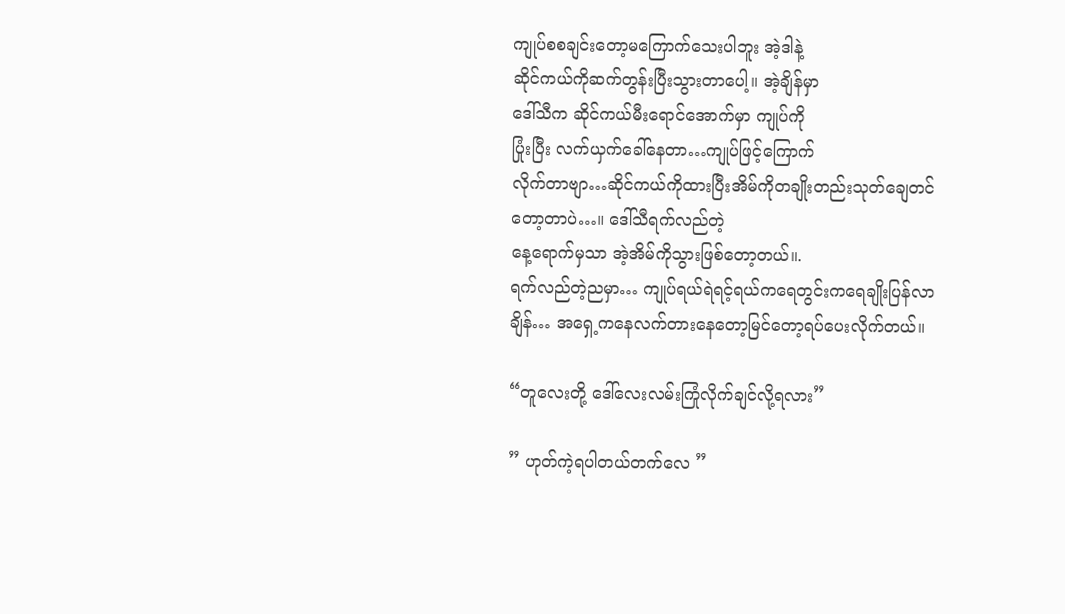ကျုပ်စစချင်းတော့မကြောက်သေးပါဘူး အဲ့ဒါနဲ့
ဆိုင်ကယ်ကိုဆက်တွန်းပြီးသွားတာပေါ့။ အဲ့ချိန်မှာ
ဒေါ်သီက ဆိုင်ကယ်မီးရောင်အောက်မှာ ကျုပ်ကို
ပြုံးပြီး လက်ယှက်ခေါ်နေတာ…ကျုပ်ဖြင့်ကြောက်
လိုက်တာဗျာ…ဆိုင်ကယ်ကိုထားပြီးအိမ်ကိုတချိုးတည်းသုတ်ချေတင်တော့တာပဲ…။ ဒေါ်သီရက်လည်တဲ့
နေ့ရောက်မှသာ အဲ့အိမ်ကိုသွားဖြစ်တော့တယ်။.
ရက်လည်တဲ့ညမှာ… ကျုပ်ရယ်ရဲရင့်ရယ်ကရေတွင်းကရေချိုးပြန်လာချိန်… အရှေ့ကနေလက်တားနေတော့မြင်တော့ရပ်ပေးလိုက်တယ်။

“တူလေးတို့ ဒေါ်လေးလမ်းကြုံလိုက်ချင်လို့ရလား”

” ဟုတ်ကဲ့ရပါတယ်တက်လေ ”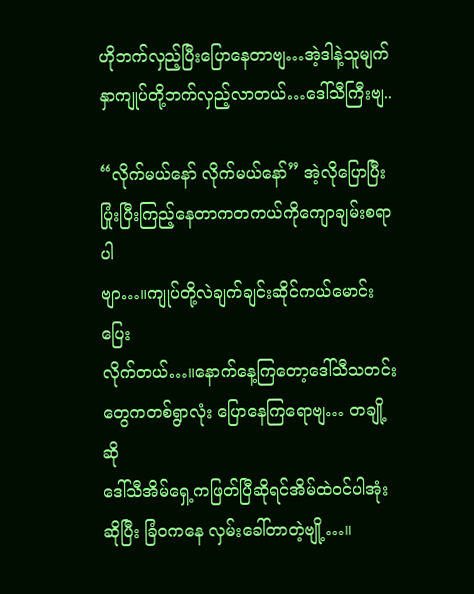ဟိုဘက်လှည့်ပြီးပြောနေတာဗျ…အဲ့ဒါနဲ့သူမျက်နှာကျုပ်တို့ဘက်လှည့်လာတယ်…ဒေါ်သီကြီးဗျ..

“လိုက်မယ်နော် လိုက်မယ်နော်” အဲ့လိုပြောပြီး
ပြုံးပြီးကြည့်နေတာကတကယ်ကိုကျောချမ်းစရာပါ
ဗျာ…။ကျုပ်တို့လဲချက်ချင်းဆိုင်ကယ်မောင်းပြေး
လိုက်တယ်…။နောက်နေ့ကြတော့ဒေါ်သီသတင်းတွေကတစ်ရွာလုံး ပြောနေကြရောဗျ… တချို့ဆို
ဒေါ်သီအိမ်ရှေ့ကဖြတ်ပြီဆိုရင်အိမ်ထဲဝင်ပါအုံး
ဆိုပြီး ခြံဝကနေ လှမ်းခေါ်တာတဲ့ဗျို့…။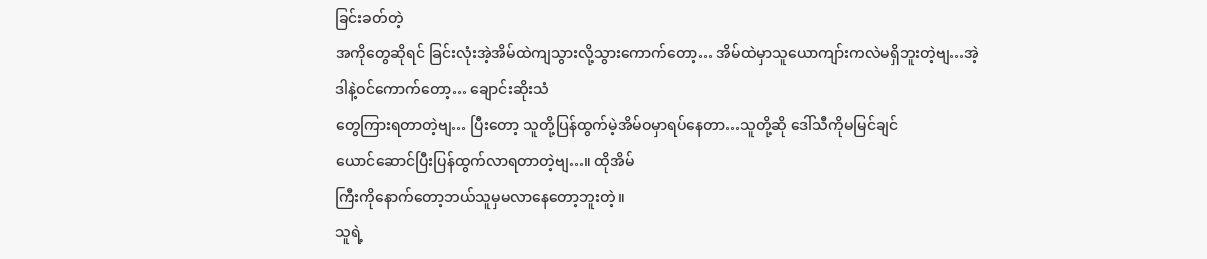ခြင်းခတ်တဲ့
အကိုတွေဆိုရင် ခြင်းလုံးအဲ့အိမ်ထဲကျသွားလို့သွားကောက်တော့… အိမ်ထဲမှာသူယောကျာ်းကလဲမရှိဘူးတဲ့ဗျ…အဲ့ဒါနဲ့ဝင်ကောက်တော့… ချောင်းဆိုးသံ
တွေကြားရတာတဲ့ဗျ… ပြီးတော့ သူတို့ပြန်ထွက်မဲ့အိမ်ဝမှာရပ်နေတာ…သူတို့ဆို ဒေါ်သီကိုမမြင်ချင်
ယောင်ဆောင်ပြီးပြန်ထွက်လာရတာတဲ့ဗျ…။ ထိုအိမ်
ကြီးကိုနောက်တော့ဘယ်သူမှမလာနေတော့ဘူးတဲ့။
သူရဲ့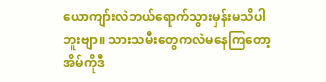ယောကျာ်းလဲဘယ်ရောက်သွားမှန်းမသိပါဘူးဗျာ။ သားသမီးတွေကလဲမနေကြတော့အိမ်ကိုဒီ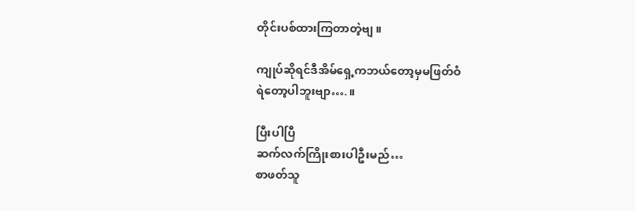တိုင်းပစ်ထားကြတာတဲ့ဗျ။

ကျုပ်ဆိုရင်ဒီအိမ်ရှေ့ကဘယ်တော့မှမဖြတ်ဝံ
ရဲတော့ပါဘူးဗျာ….။

ပြီးပါပြီ
ဆက်လက်ကြိုးစားပါဦးမည်…
စာဖတ်သူ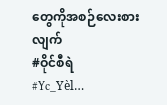တွေကိုအစဉ်လေးစားလျက်
#ဝိုင်စီရဲ
#Yc_Yèl…